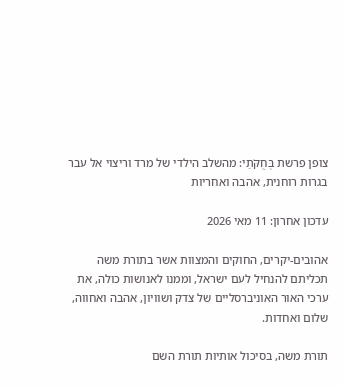צופן פרשת בְּחֻקֹּתַי: מהשלב הילדי של מרד וריצוי אל עבר בגרות רוחנית, אהבה ואחריות

עדכון אחרון: 11 מאי 2026

אהובים-יקרים, החוקים והמצוות אשר בתורת משה תכליתם להנחיל לעם ישראל, וממנו לאנושות כולה, את ערכי האור האוניברסליים של צדק ושוויון, אהבה ואחווה, שלום ואחדות.

תורת משה, בסיכול אותיות תורת השם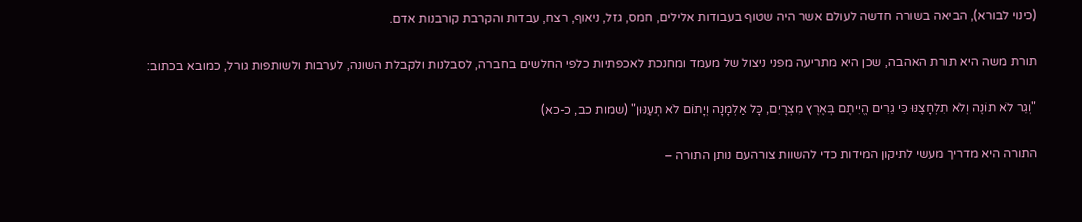(כינוי לבורא), הביאה בשורה חדשה לעולם אשר היה שטוף בעבודות אלילים, חמס, גזל, ניאוף, רצח, עבדות והקרבת קורבנות אדם.

תורת משה היא תורת האהבה, שכן היא מתריעה מפני ניצול של מעמד ומחנכת לאכפתיות כלפי החלשים בחברה, לסבלנות ולקבלת השונה, לערבות ולשותפות גורל, כמובא בכתוב:

"וְגֵר לֹא תוֹנֶה וְלֹא תִלְחָצֶנּוּ כִּי גֵרִים הֱיִיתֶם בְּאֶרֶץ מִצְרָיִם, כָּל אַלְמָנָה וְיָתוֹם לֹא תְעַנּוּן" (שמות כב, כ-כא)

התורה היא מדריך מעשי לתיקון המידות כדי להשוות צורהעם נותן התורה –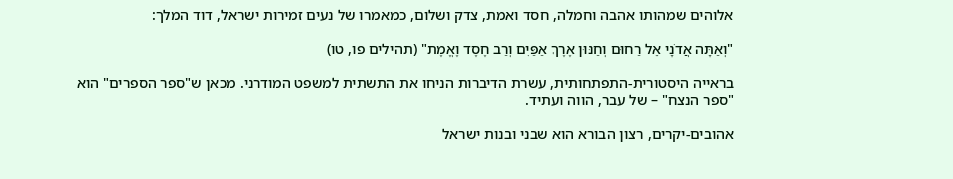אלוהים שמהותו אהבה וחמלה, חסד ואמת, צדק ושלום, כמאמרו של נעים זמירות ישראל, דוד המלך:

"וְאַתָּה אֲדֹנָי אֵל רַחוּם וְחַנּוּן אֶרֶךְ אַפַּיִם וְרַב חֶסֶד וֶאֱמֶת" (תהילים פו, טו)

בראייה היסטורית-התפתחותית, עשרת הדיברות הניחו את התשתית למשפט המודרני. מכאן ש"ספר הספרים" הוא "ספר הנצח" – של עבר, הווה ועתיד.

אהובים-יקרים, רצון הבורא הוא שבני ובנות ישראל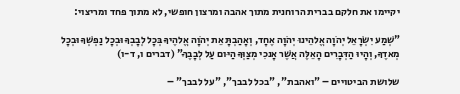יקיימו את חלקם בברית הרוחנית מתוך אהבה ומרצון חופשי, לא מתוך פחד ומריצוי:

"שְׁמַע יִשְׂרָאֵל יְהֹוָה אֱלהֵינוּ יְהֹוָה אֶחָד, וְאָהַבְתָּ אֵת יְהֹוָה אֱלהֶיךָ בְּכָל לְבָבְךָ וּבְכָל נַפְשְׁךָ וּבְכָל מְאדֶךָ, וְהָיוּ הַדְּבָרִים הָאֵלֶּה אֲשֶׁר אָנכִי מְצַוְּךָ הַיּום עַל לְבָבֶךָ" (דברים ו, ד-ו)

שלושת הביטויים – "ואהבת", "בכל לבבך", "על לבבך" –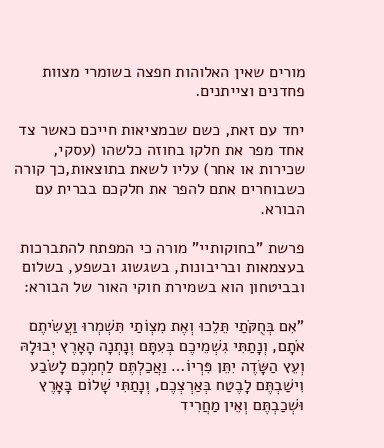מורים שאין האלוהות חפצה בשומרי מצוות פחדנים וצייתנים.

יחד עם זאת, כשם שבמציאות חייכם כאשר צד אחד מפר את חלקו בחוזה כלשהו (עסקי, שכירות או אחר) עליו לשאת בתוצאות,כך קורה כשבוחרים אתם להפר את חלקכם בברית עם הבורא.

פרשת "בחוקותיי" מורה כי המפתח להתברכות בעצמאות ובריבונות, בשגשוג ובשפע, בשלום ובביטחון הוא בשמירת חוקי האור של הבורא:

"אִם בְּחֻקֹּתַי תֵּלֵכוּ וְאֶת מִצְו‍ֹתַי תִּשְׁמְרוּ וַעֲשִׂיתֶם אֹתָם, וְנָתַתִּי גִשְׁמֵיכֶם בְּעִתָּם וְנָתְנָה הָאָרֶץ יְבוּלָהּ וְעֵץ הַשָּׂדֶה יִתֵּן פִּרְיוֹ… וַאֲכַלְתֶּם לַחְמְכֶם לָשֹׂבַע וִישַׁבְתֶּם לָבֶטַח בְּאַרְצְכֶם, וְנָתַתִּי שָׁלוֹם בָּאָרֶץ וּשְׁכַבְתֶּם וְאֵין מַחֲרִיד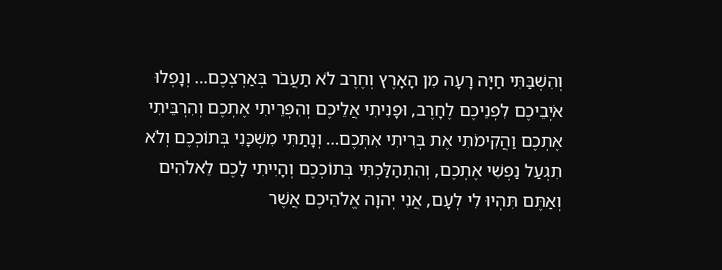וְהִשְׁבַּתִּי חַיָּה רָעָה מִן הָאָרֶץ וְחֶרֶב לֹא תַעֲבֹר בְּאַרְצְכֶם… וְנָפְלוּ אֹיְבֵיכֶם לִפְנֵיכֶם לֶחָרֶב, וּפָנִיתִי אֲלֵיכֶם וְהִפְרֵיתִי אֶתְכֶם וְהִרְבֵּיתִי אֶתְכֶם וַהֲקִימֹתִי אֶת בְּרִיתִי אִתְּכֶם… וְנָתַתִּי מִשְׁכָּנִי בְּתוֹכְכֶם וְלֹא תִגְעַל נַפְשִׁי אֶתְכֶם, וְהִתְהַלַּכְתִּי בְּתוֹכְכֶם וְהָיִיתִי לָכֶם לֵאלֹהִים וְאַתֶּם תִּהְיוּ לִי לְעָם, אֲנִי יְהוָה אֱלֹהֵיכֶם אֲשֶׁר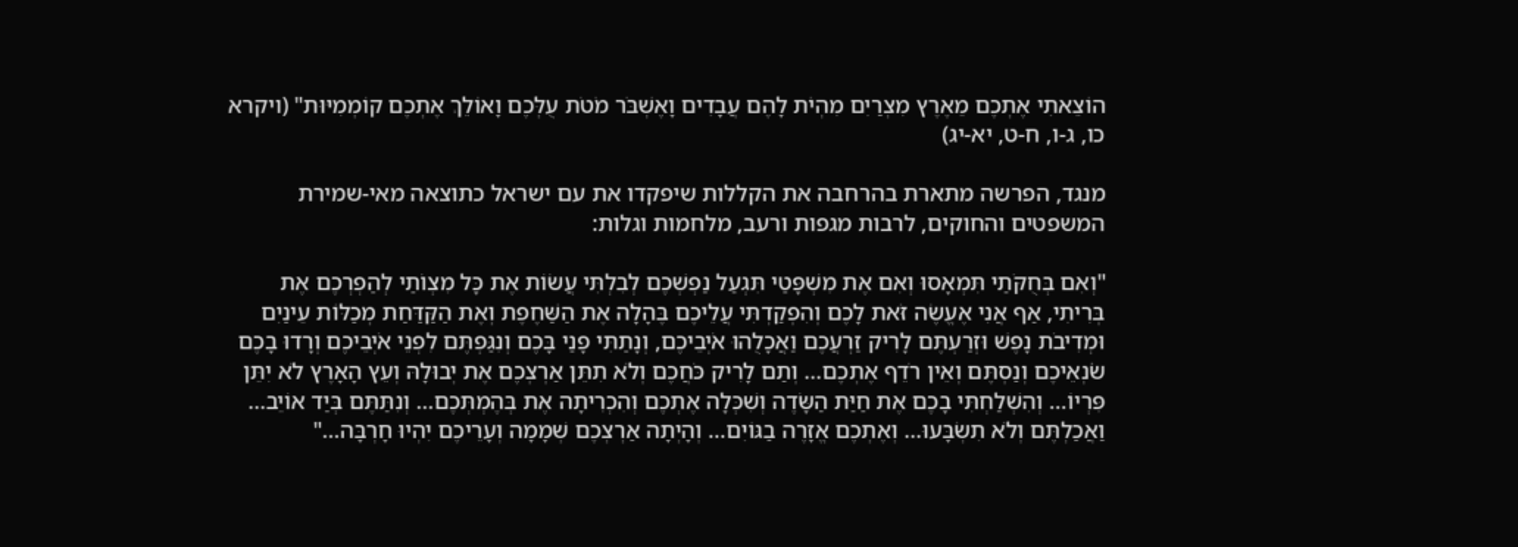הוֹצֵאתִי אֶתְכֶם מֵאֶרֶץ מִצְרַיִם מִהְיֹת לָהֶם עֲבָדִים וָאֶשְׁבֹּר מֹטֹת עֻלְּכֶם וָאוֹלֵךְ אֶתְכֶם קוֹמְמִיּוּת" (ויקרא כו, ג-ו, ח-ט, יא-יג)

מנגד, הפרשה מתארת בהרחבה את הקללות שיפקדו את עם ישראל כתוצאה מאי-שמירת המשפטים והחוקים, לרבות מגפות ורעב, מלחמות וגלות:

"וְאִם בְּחֻקֹּתַי תִּמְאָסוּ וְאִם אֶת מִשְׁפָּטַי תִּגְעַל נַפְשְׁכֶם לְבִלְתִּי עֲשׂוֹת אֶת כָּל מִצְו‍ֹתַי לְהַפְרְכֶם אֶת בְּרִיתִי, אַף אֲנִי אֶעֱשֶׂה זֹּאת לָכֶם וְהִפְקַדְתִּי עֲלֵיכֶם בֶּהָלָה אֶת הַשַּׁחֶפֶת וְאֶת הַקַּדַּחַת מְכַלּוֹת עֵינַיִם וּמְדִיבֹת נָפֶשׁ וּזְרַעְתֶּם לָרִיק זַרְעֲכֶם וַאֲכָלֻהוּ אֹיְבֵיכֶם, וְנָתַתִּי פָנַי בָּכֶם וְנִגַּפְתֶּם לִפְנֵי אֹיְבֵיכֶם וְרָדוּ בָכֶם שֹׂנְאֵיכֶם וְנַסְתֶּם וְאֵין רֹדֵף אֶתְכֶם… וְתַם לָרִיק כֹּחֲכֶם וְלֹא תִתֵּן אַרְצְכֶם אֶת יְבוּלָהּ וְעֵץ הָאָרֶץ לֹא יִתֵּן פִּרְיוֹ… וְהִשְׁלַחְתִּי בָכֶם אֶת חַיַּת הַשָּׂדֶה וְשִׁכְּלָה אֶתְכֶם וְהִכְרִיתָה אֶת בְּהֶמְתְּכֶם… וְנִתַּתֶּם בְּיַד אוֹיֵב… וַאֲכַלְתֶּם וְלֹא תִשְׂבָּעוּ… וְאֶתְכֶם אֱזָרֶה בַגּוֹיִם… וְהָיְתָה אַרְצְכֶם שְׁמָמָה וְעָרֵיכֶם יִהְיוּ חָרְבָּה…"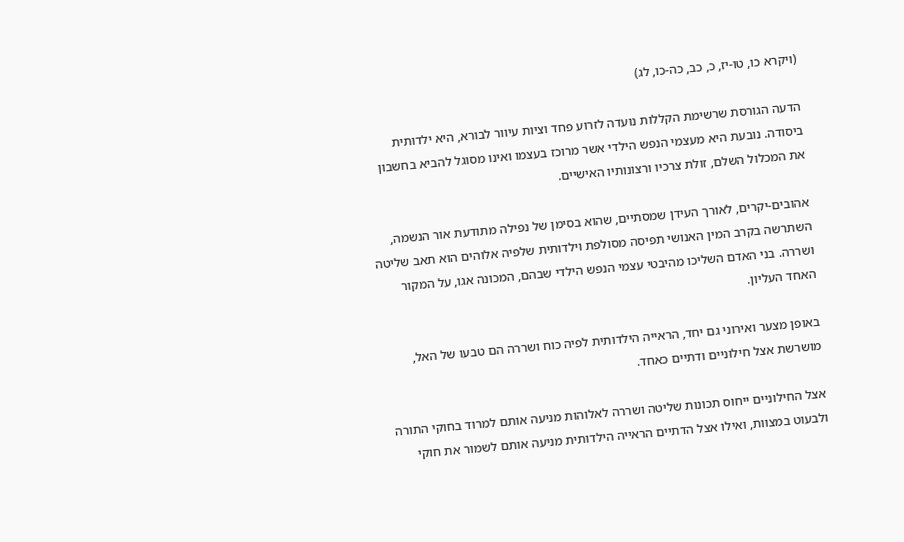(ויקרא כו, טו-יז, כ, כב, כה-כו, לג)

הדעה הגורסת שרשימת הקללות נועדה לזרוע פחד וציות עיוור לבורא, היא ילדותית ביסודה. נובעת היא מעצמי הנפש הילדי אשר מרוכז בעצמו ואינו מסוגל להביא בחשבון את המכלול השלם, זולת צרכיו ורצונותיו האישיים.

אהובים-יקרים, לאורך העידן שמסתיים, שהוא בסימן של נפילה מתודעת אור הנשמה, השתרשה בקרב המין האנושי תפיסה מסולפת וילדותית שלפיה אלוהים הוא תאב שליטה ושררה. בני האדם השליכו מהיבטי עצמי הנפש הילדי שבהם, המכונה אגו, על המקור האחד העליון.

באופן מצער ואירוני גם יחד, הראייה הילדותית לפיה כוח ושררה הם טבעו של האל, מושרשת אצל חילוניים ודתיים כאחד.

אצל החילוניים ייחוס תכונות שליטה ושררה לאלוהות מניעה אותם למרוד בחוקי התורה ולבעוט במצוות, ואילו אצל הדתיים הראייה הילדותית מניעה אותם לשמור את חוקי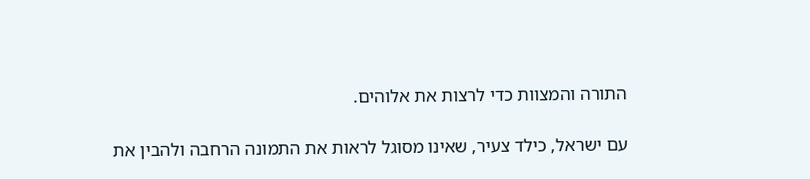התורה והמצוות כדי לרצות את אלוהים.

עם ישראל, כילד צעיר, שאינו מסוגל לראות את התמונה הרחבה ולהבין את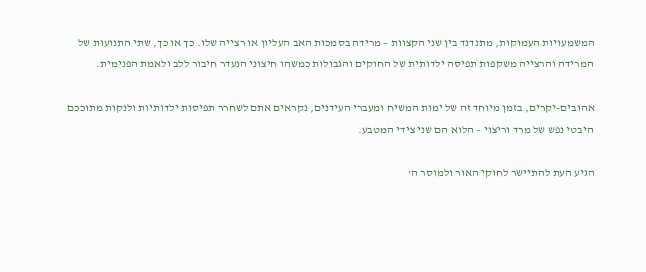המשמעויות העמוקות, מתנדנד בין שני הקצוות – מרידה בסמכות האב העליון או רצייה שלו. כך או כך, שתי התנועות של המרידה והרצייה משקפות תפיסה ילדותית של החוקים והגבולות כמשהו חיצוני הנעדר חיבור ללב ולאמת הפנימית.

אהובים-יקרים, בזמן מיוחד זה של ימות המשיח ומעברי העידנים, נקראים אתם לשחרר תפיסות ילדותיות ולנקות מתוככם היבטי נפש של מרד וריצוי – הלוא הם שני צידי המטבע.

הגיע העת להתיישר לחוקי האור ולמוסר ה'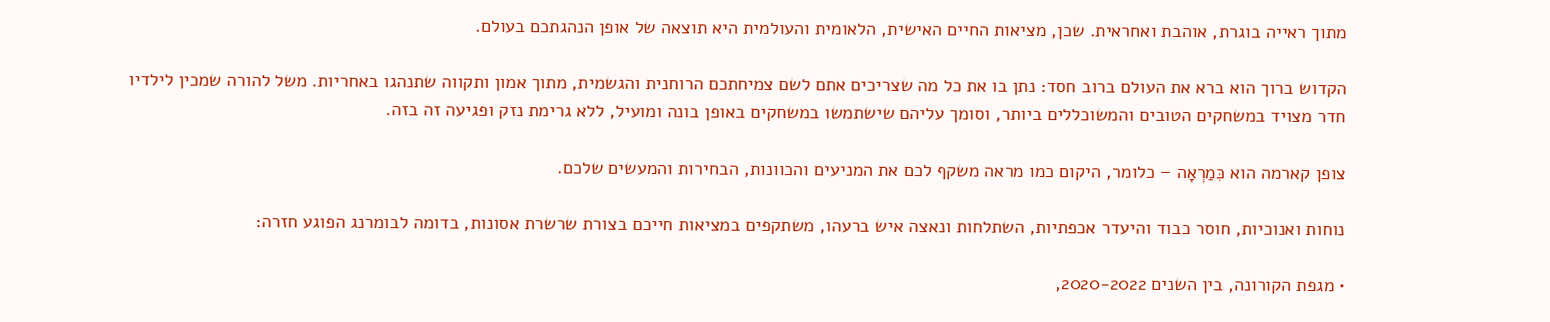מתוך ראייה בוגרת, אוהבת ואחראית. שכן, מציאות החיים האישית, הלאומית והעולמית היא תוצאה של אופן הנהגתכם בעולם.

הקדוש ברוך הוא ברא את העולם ברוב חסד: נתן בו את כל מה שצריכים אתם לשם צמיחתכם הרוחנית והגשמית, מתוך אמון ותקווה שתנהגו באחריות. משל להורה שמכין לילדיו חדר מצויד במשחקים הטובים והמשוכללים ביותר, וסומך עליהם שישתמשו במשחקים באופן בונה ומועיל, ללא גרימת נזק ופגיעה זה בזה.

צופן קארמה הוא כִּמַרְאָה – כלומר, היקום כמו מראה משקף לכם את המניעים והכוונות, הבחירות והמעשים שלכם.

נוחות ואנוכיות, חוסר כבוד והיעדר אכפתיות, השתלחות ונאצה איש ברעהו, משתקפים במציאות חייכם בצורת שרשרת אסונות, בדומה לבומרנג הפוגע חזרה:

• מגפת הקורונה, בין השנים 2020-2022,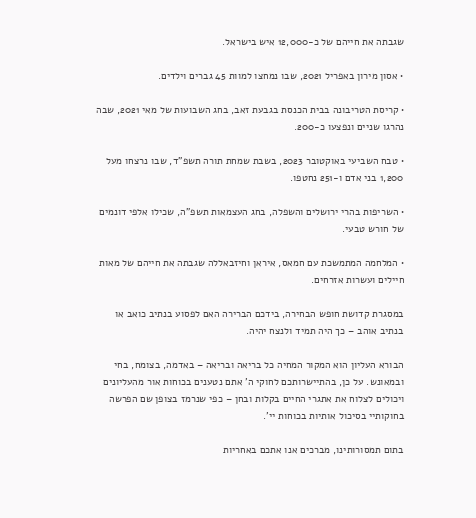שגבתה את חייהם של כ-12,000 איש בישראל.

• אסון מירון באפריל 2021, שבו נמחצו למוות 45 גברים וילדים.

• קריסת הטריבונה בבית הכנסת בגבעת זאב, בחג השבועות של מאי 2021, שבה נהרגו שניים ונפצעו כ-200.

• טבח השביעי באוקטובר 2023, בשבת שמחת תורה תשפ"ד, שבו נרצחו מעל 1,200 בני אדם ו-251 נחטפו.

• השריפות בהרי ירושלים והשפלה, בחג העצמאות תשפ"ה, שכילו אלפי דונמים של חורש טבעי.

• המלחמה המתמשכת עם חמאס, איראן וחיזבאללה שגבתה את חייהם של מאות חיילים ועשרות אזרחים.

במסגרת קדושת חופש הבחירה, בידכם הברירה האם לפסוע בנתיב כואב או בנתיב אוהב – כך היה תמיד ולנצח יהיה.

הבורא העליון הוא המקור המחיה כל בריאה ובריאה – באדמה, בצומח, בחי ובמאונש. על כן, בהתיישרותכם לחוקי ה' אתם נטענים בכוחות אור מהעליונים ויכולים לצלוח את אתגרי החיים בקלות ובחן – כפי שנרמז בצופן שם הפרשה בחוקותיי בסיכול אותיות בכוחות יי'.

בתום תמסורותינו, מברכים אנו אתכם באחריות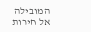המובילה אל חירות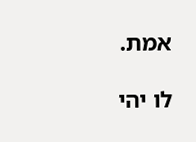אמת.

לו יהי